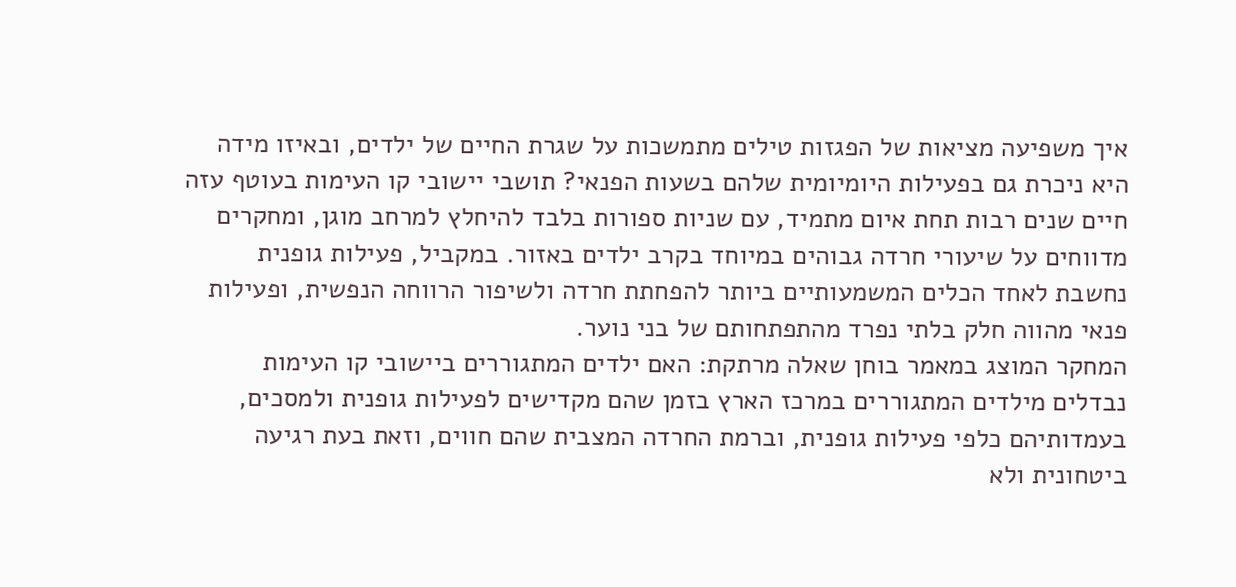איך משפיעה מציאות של הפגזות טילים מתמשכות על שגרת החיים של ילדים, ובאיזו מידה היא ניכרת גם בפעילות היומיומית שלהם בשעות הפנאי? תושבי יישובי קו העימות בעוטף עזה חיים שנים רבות תחת איום מתמיד, עם שניות ספורות בלבד להיחלץ למרחב מוגן, ומחקרים מדווחים על שיעורי חרדה גבוהים במיוחד בקרב ילדים באזור. במקביל, פעילות גופנית נחשבת לאחד הכלים המשמעותיים ביותר להפחתת חרדה ולשיפור הרווחה הנפשית, ופעילות פנאי מהווה חלק בלתי נפרד מהתפתחותם של בני נוער.
המחקר המוצג במאמר בוחן שאלה מרתקת: האם ילדים המתגוררים ביישובי קו העימות נבדלים מילדים המתגוררים במרכז הארץ בזמן שהם מקדישים לפעילות גופנית ולמסכים, בעמדותיהם כלפי פעילות גופנית, וברמת החרדה המצבית שהם חווים, וזאת בעת רגיעה ביטחונית ולא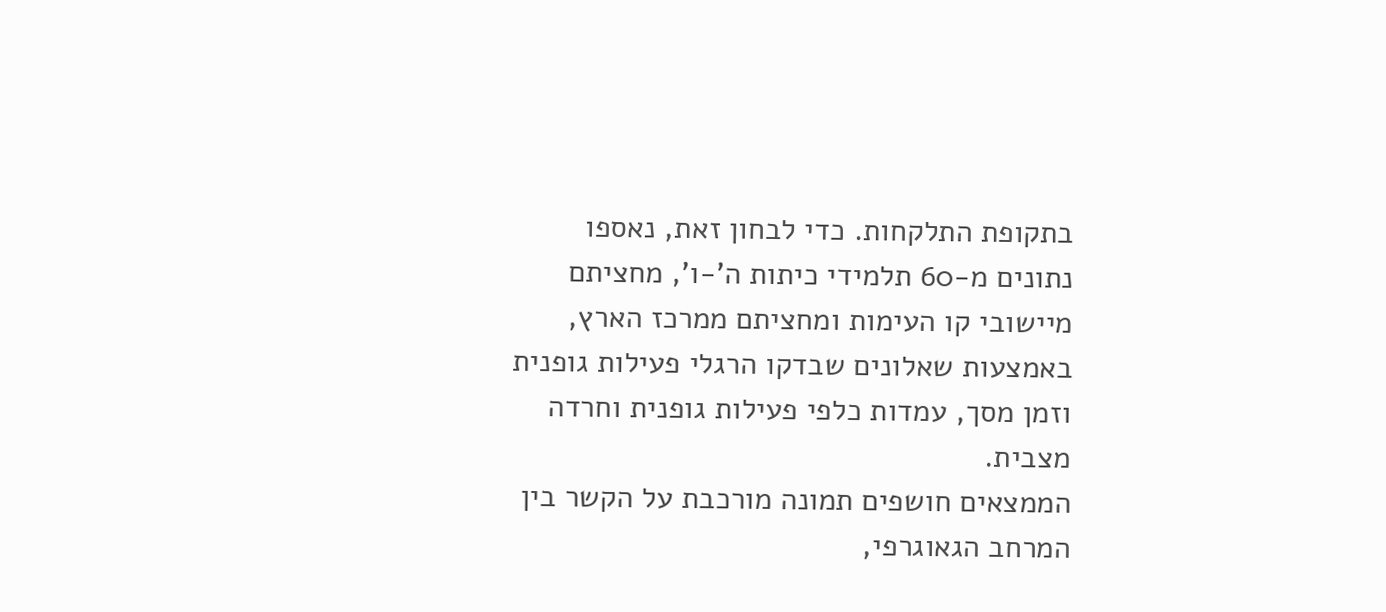בתקופת התלקחות. כדי לבחון זאת, נאספו נתונים מ-60 תלמידי כיתות ה'-ו', מחציתם מיישובי קו העימות ומחציתם ממרכז הארץ, באמצעות שאלונים שבדקו הרגלי פעילות גופנית וזמן מסך, עמדות כלפי פעילות גופנית וחרדה מצבית.
הממצאים חושפים תמונה מורכבת על הקשר בין המרחב הגאוגרפי,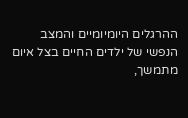ההרגלים היומיומיים והמצב הנפשי של ילדים החיים בצל איום מתמשך,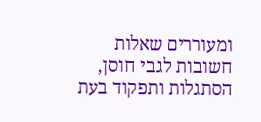ומעוררים שאלות חשובות לגבי חוסן, הסתגלות ותפקוד בעת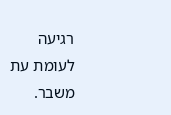רגיעה לעומת עת משבר.